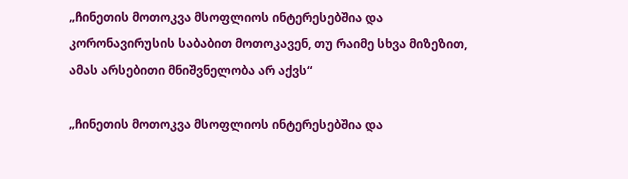„ჩინეთის მოთოკვა მსოფლიოს ინტერესებშია და კორონავირუსის საბაბით მოთოკავენ, თუ რაიმე სხვა მიზეზით, ამას არსებითი მნიშვნელობა არ აქვს“

„ჩინეთის მოთოკვა მსოფლიოს ინტერესებშია და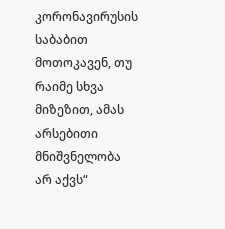კორონავირუსის საბაბით მოთოკავენ, თუ რაიმე სხვა მიზეზით, ამას არსებითი მნიშვნელობა არ აქვს“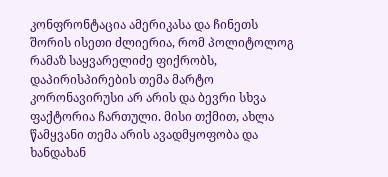კონფრონტაცია ამერიკასა და ჩინეთს შორის ისეთი ძლიერია, რომ პოლიტოლოგ რამაზ საყვარელიძე ფიქრობს, დაპირისპირების თემა მარტო კორონავირუსი არ არის და ბევრი სხვა ფაქტორია ჩართული. მისი თქმით, ახლა წამყვანი თემა არის ავადმყოფობა და ხანდახან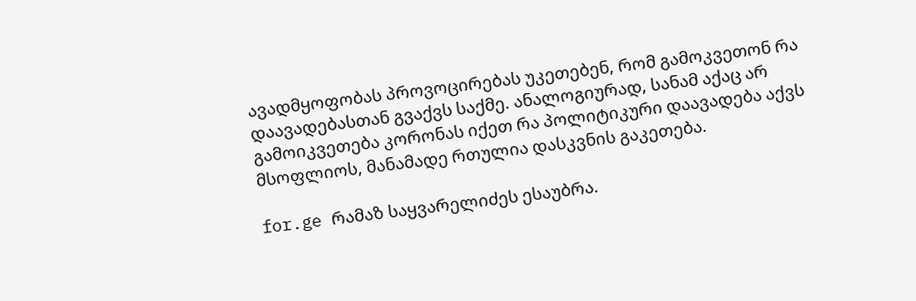ავადმყოფობას პროვოცირებას უკეთებენ, რომ გამოკვეთონ რა დაავადებასთან გვაქვს საქმე. ანალოგიურად, სანამ აქაც არ გამოიკვეთება კორონას იქეთ რა პოლიტიკური დაავადება აქვს მსოფლიოს, მანამადე რთულია დასკვნის გაკეთება.

for.ge რამაზ საყვარელიძეს ესაუბრა.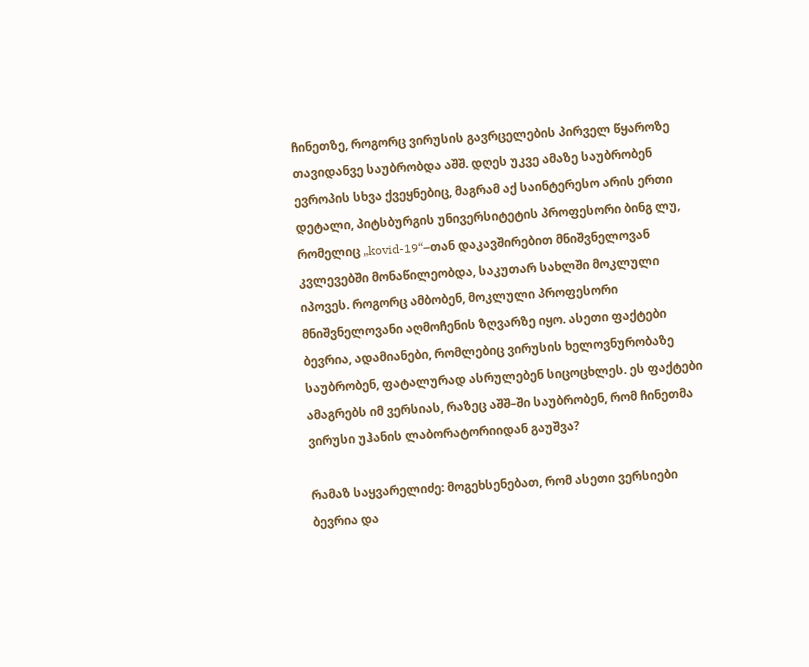ჩინეთზე, როგორც ვირუსის გავრცელების პირველ წყაროზე თავიდანვე საუბრობდა აშშ. დღეს უკვე ამაზე საუბრობენ ევროპის სხვა ქვეყნებიც, მაგრამ აქ საინტერესო არის ერთი დეტალი, პიტსბურგის უნივერსიტეტის პროფესორი ბინგ ლუ, რომელიც „kovid-19“–თან დაკავშირებით მნიშვნელოვან კვლევებში მონაწილეობდა, საკუთარ სახლში მოკლული იპოვეს. როგორც ამბობენ, მოკლული პროფესორი მნიშვნელოვანი აღმოჩენის ზღვარზე იყო. ასეთი ფაქტები ბევრია, ადამიანები, რომლებიც ვირუსის ხელოვნურობაზე საუბრობენ, ფატალურად ასრულებენ სიცოცხლეს. ეს ფაქტები ამაგრებს იმ ვერსიას, რაზეც აშშ–ში საუბრობენ, რომ ჩინეთმა ვირუსი უჰანის ლაბორატორიიდან გაუშვა?

რამაზ საყვარელიძე: მოგეხსენებათ, რომ ასეთი ვერსიები ბევრია და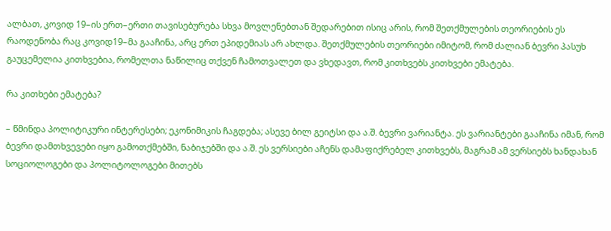ალბათ, კოვიდ 19–ის ერთ–ერთი თავისებურება სხვა მოვლენებთან შედარებით ისიც არის, რომ შეთქმულების თეორიების ეს რაოდენობა რაც კოვიდ19–მა გააჩინა, არც ერთ ეპიდემიას არ ახლდა. შეთქმულების თეორიები იმიტომ, რომ ძალიან ბევრი პასუხ გაუცემელია კითხვებია, რომელთა ნაწილიც თქვენ ჩამოთვალეთ და ვხედავთ, რომ კითხვებს კითხვები ემატება.

რა კითხები ემატება?

– წმინდა პოლიტიკური ინტერესები; ეკონიმიკის ჩაგდება; ასევე ბილ გეიტსი და ა.შ. ბევრი ვარიანტა. ეს ვარიანტები გააჩინა იმან, რომ ბევრი დამთხვევები იყო გამოთქმებში, ნაბიჯებში და ა.შ. ეს ვერსიები აჩენს დამაფიქრებელ კითხვებს, მაგრამ ამ ვერსიებს ხანდახან სოციოლოგები და პოლიტოლოგები მითებს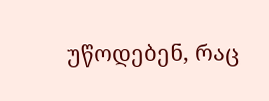უწოდებენ, რაც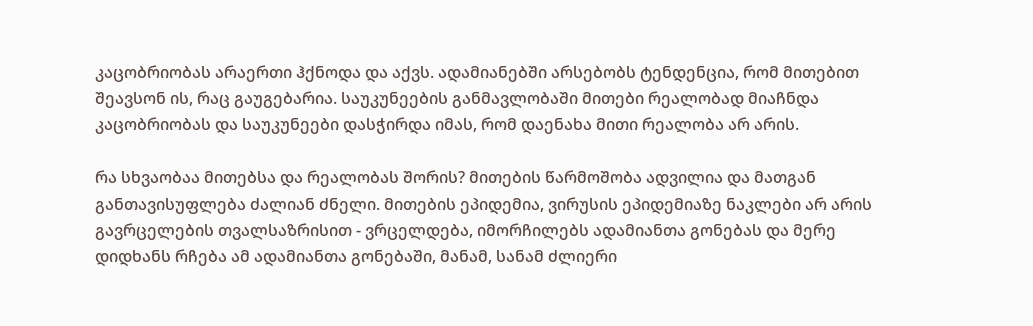კაცობრიობას არაერთი ჰქნოდა და აქვს. ადამიანებში არსებობს ტენდენცია, რომ მითებით შეავსონ ის, რაც გაუგებარია. საუკუნეების განმავლობაში მითები რეალობად მიაჩნდა კაცობრიობას და საუკუნეები დასჭირდა იმას, რომ დაენახა მითი რეალობა არ არის.

რა სხვაობაა მითებსა და რეალობას შორის? მითების წარმოშობა ადვილია და მათგან განთავისუფლება ძალიან ძნელი. მითების ეპიდემია, ვირუსის ეპიდემიაზე ნაკლები არ არის გავრცელების თვალსაზრისით - ვრცელდება, იმორჩილებს ადამიანთა გონებას და მერე დიდხანს რჩება ამ ადამიანთა გონებაში, მანამ, სანამ ძლიერი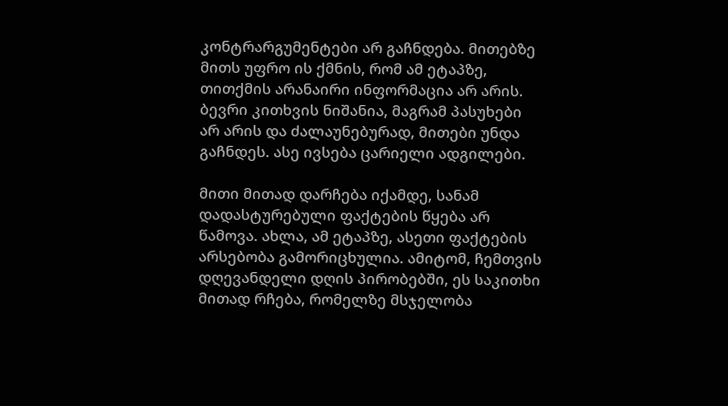კონტრარგუმენტები არ გაჩნდება. მითებზე მითს უფრო ის ქმნის, რომ ამ ეტაპზე, თითქმის არანაირი ინფორმაცია არ არის. ბევრი კითხვის ნიშანია, მაგრამ პასუხები არ არის და ძალაუნებურად, მითები უნდა გაჩნდეს. ასე ივსება ცარიელი ადგილები.

მითი მითად დარჩება იქამდე, სანამ დადასტურებული ფაქტების წყება არ წამოვა. ახლა, ამ ეტაპზე, ასეთი ფაქტების არსებობა გამორიცხულია. ამიტომ, ჩემთვის დღევანდელი დღის პირობებში, ეს საკითხი მითად რჩება, რომელზე მსჯელობა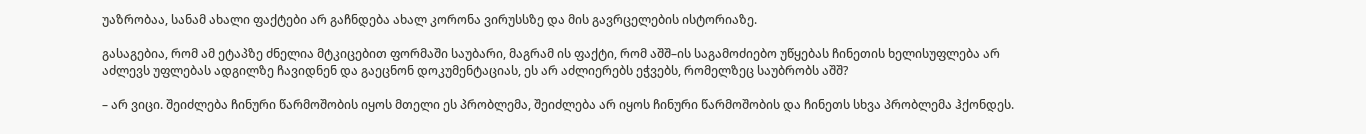უაზრობაა, სანამ ახალი ფაქტები არ გაჩნდება ახალ კორონა ვირუსსზე და მის გავრცელების ისტორიაზე.

გასაგებია, რომ ამ ეტაპზე ძნელია მტკიცებით ფორმაში საუბარი, მაგრამ ის ფაქტი, რომ აშშ–ის საგამოძიებო უწყებას ჩინეთის ხელისუფლება არ აძლევს უფლებას ადგილზე ჩავიდნენ და გაეცნონ დოკუმენტაციას, ეს არ აძლიერებს ეჭვებს, რომელზეც საუბრობს აშშ?

– არ ვიცი. შეიძლება ჩინური წარმოშობის იყოს მთელი ეს პრობლემა, შეიძლება არ იყოს ჩინური წარმოშობის და ჩინეთს სხვა პრობლემა ჰქონდეს.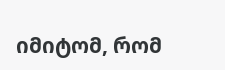იმიტომ, რომ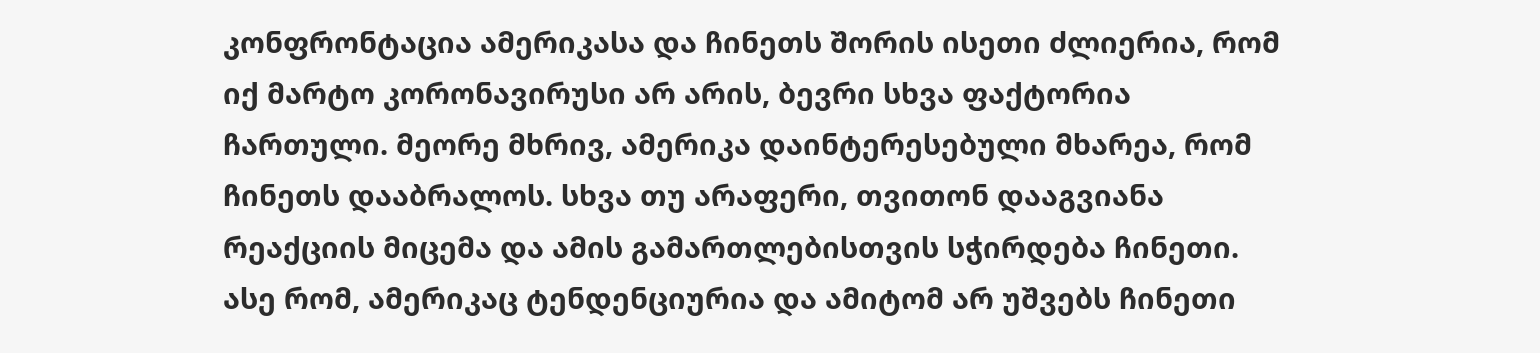კონფრონტაცია ამერიკასა და ჩინეთს შორის ისეთი ძლიერია, რომ იქ მარტო კორონავირუსი არ არის, ბევრი სხვა ფაქტორია ჩართული. მეორე მხრივ, ამერიკა დაინტერესებული მხარეა, რომ ჩინეთს დააბრალოს. სხვა თუ არაფერი, თვითონ დააგვიანა რეაქციის მიცემა და ამის გამართლებისთვის სჭირდება ჩინეთი. ასე რომ, ამერიკაც ტენდენციურია და ამიტომ არ უშვებს ჩინეთი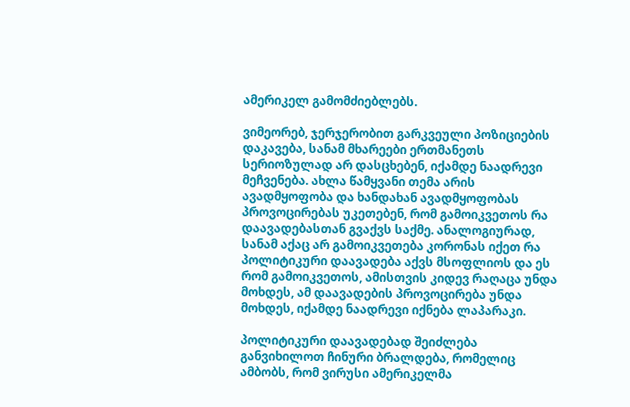ამერიკელ გამომძიებლებს.

ვიმეორებ, ჯერჯერობით გარკვეული პოზიციების დაკავება, სანამ მხარეები ერთმანეთს სერიოზულად არ დასცხებენ, იქამდე ნაადრევი მეჩვენება. ახლა წამყვანი თემა არის ავადმყოფობა და ხანდახან ავადმყოფობას პროვოცირებას უკეთებენ, რომ გამოიკვეთოს რა დაავადებასთან გვაქვს საქმე. ანალოგიურად, სანამ აქაც არ გამოიკვეთება კორონას იქეთ რა პოლიტიკური დაავადება აქვს მსოფლიოს და ეს რომ გამოიკვეთოს, ამისთვის კიდევ რაღაცა უნდა მოხდეს, ამ დაავადების პროვოცირება უნდა მოხდეს, იქამდე ნაადრევი იქნება ლაპარაკი.

პოლიტიკური დაავადებად შეიძლება განვიხილოთ ჩინური ბრალდება, რომელიც ამბობს, რომ ვირუსი ამერიკელმა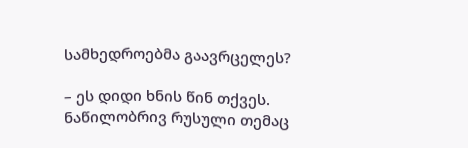სამხედროებმა გაავრცელეს?

– ეს დიდი ხნის წინ თქვეს. ნაწილობრივ რუსული თემაც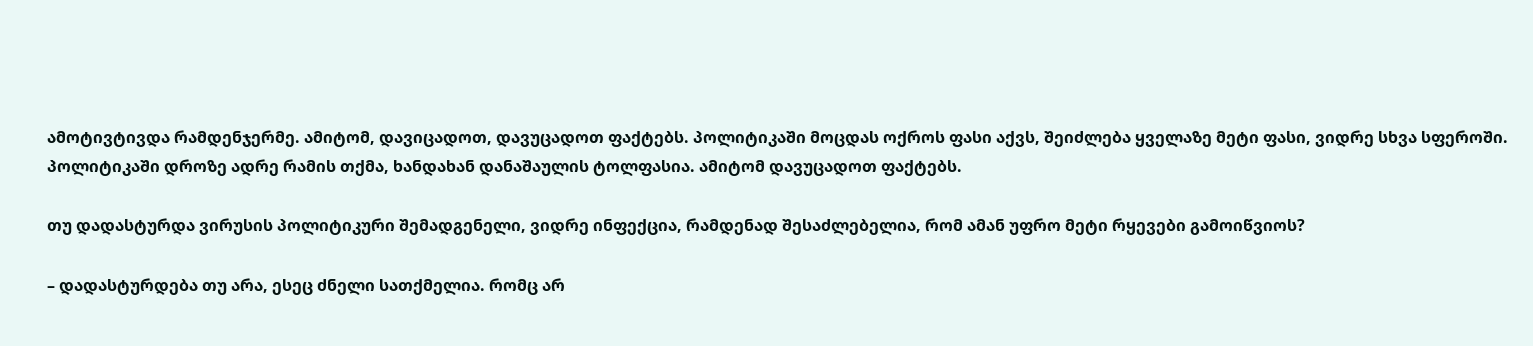ამოტივტივდა რამდენჯერმე. ამიტომ, დავიცადოთ, დავუცადოთ ფაქტებს. პოლიტიკაში მოცდას ოქროს ფასი აქვს, შეიძლება ყველაზე მეტი ფასი, ვიდრე სხვა სფეროში. პოლიტიკაში დროზე ადრე რამის თქმა, ხანდახან დანაშაულის ტოლფასია. ამიტომ დავუცადოთ ფაქტებს.

თუ დადასტურდა ვირუსის პოლიტიკური შემადგენელი, ვიდრე ინფექცია, რამდენად შესაძლებელია, რომ ამან უფრო მეტი რყევები გამოიწვიოს?

– დადასტურდება თუ არა, ესეც ძნელი სათქმელია. რომც არ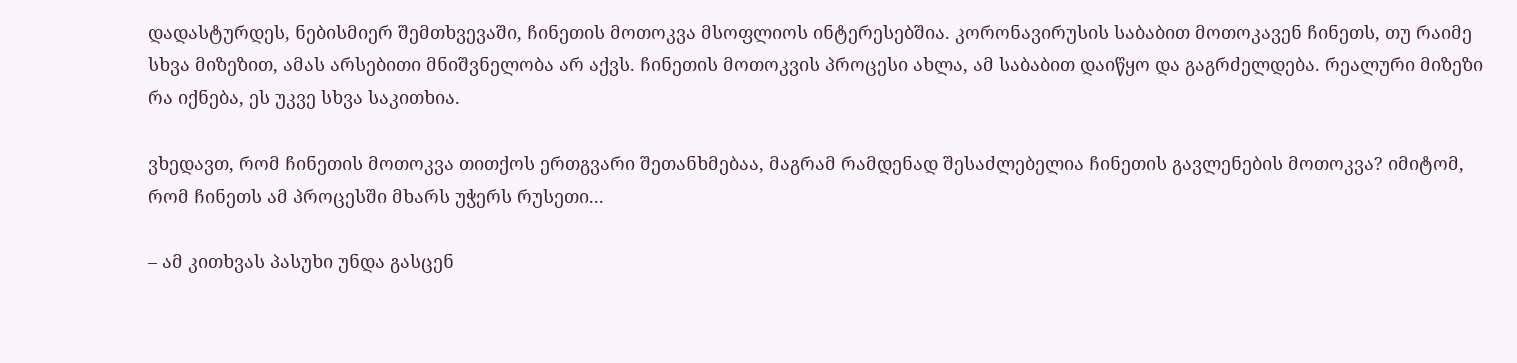დადასტურდეს, ნებისმიერ შემთხვევაში, ჩინეთის მოთოკვა მსოფლიოს ინტერესებშია. კორონავირუსის საბაბით მოთოკავენ ჩინეთს, თუ რაიმე სხვა მიზეზით, ამას არსებითი მნიშვნელობა არ აქვს. ჩინეთის მოთოკვის პროცესი ახლა, ამ საბაბით დაიწყო და გაგრძელდება. რეალური მიზეზი რა იქნება, ეს უკვე სხვა საკითხია.

ვხედავთ, რომ ჩინეთის მოთოკვა თითქოს ერთგვარი შეთანხმებაა, მაგრამ რამდენად შესაძლებელია ჩინეთის გავლენების მოთოკვა? იმიტომ, რომ ჩინეთს ამ პროცესში მხარს უჭერს რუსეთი...

– ამ კითხვას პასუხი უნდა გასცენ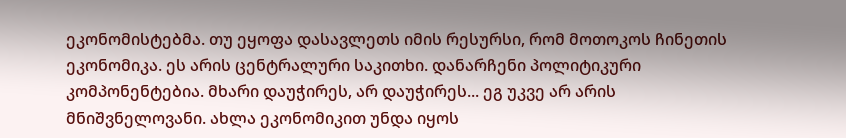ეკონომისტებმა. თუ ეყოფა დასავლეთს იმის რესურსი, რომ მოთოკოს ჩინეთის ეკონომიკა. ეს არის ცენტრალური საკითხი. დანარჩენი პოლიტიკური კომპონენტებია. მხარი დაუჭირეს, არ დაუჭირეს... ეგ უკვე არ არის მნიშვნელოვანი. ახლა ეკონომიკით უნდა იყოს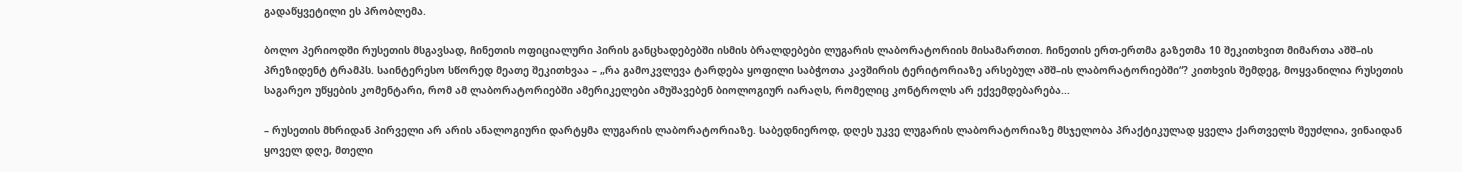გადაწყვეტილი ეს პრობლემა.

ბოლო პერიოდში რუსეთის მსგავსად, ჩინეთის ოფიციალური პირის განცხადებებში ისმის ბრალდებები ლუგარის ლაბორატორიის მისამართით. ჩინეთის ერთ-ერთმა გაზეთმა 10 შეკითხვით მიმართა აშშ–ის პრეზიდენტ ტრამპს. საინტერესო სწორედ მეათე შეკითხვაა – „რა გამოკვლევა ტარდება ყოფილი საბჭოთა კავშირის ტერიტორიაზე არსებულ აშშ–ის ლაბორატორიებში“? კითხვის შემდეგ, მოყვანილია რუსეთის საგარეო უწყების კომენტარი, რომ ამ ლაბორატორიებში ამერიკელები ამუშავებენ ბიოლოგიურ იარაღს, რომელიც კონტროლს არ ექვემდებარება...

– რუსეთის მხრიდან პირველი არ არის ანალოგიური დარტყმა ლუგარის ლაბორატორიაზე. საბედნიეროდ, დღეს უკვე ლუგარის ლაბორატორიაზე მსჯელობა პრაქტიკულად ყველა ქართველს შეუძლია, ვინაიდან ყოველ დღე, მთელი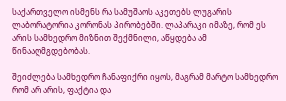საქართველო ისმენს რა სამუშაოს აკეთებს ლუგარის ლაბორატორია კორონას პირობებში. ლაპარაკი იმაზე, რომ ეს არის სამხედრო მიზნით შექმნილი, აწყდება ამ წინააღმგდებობას.

შეიძლება სამხედრო ჩანაფიქრი იყოს, მაგრამ მარტო სამხედრო რომ არ არის, ფაქტია და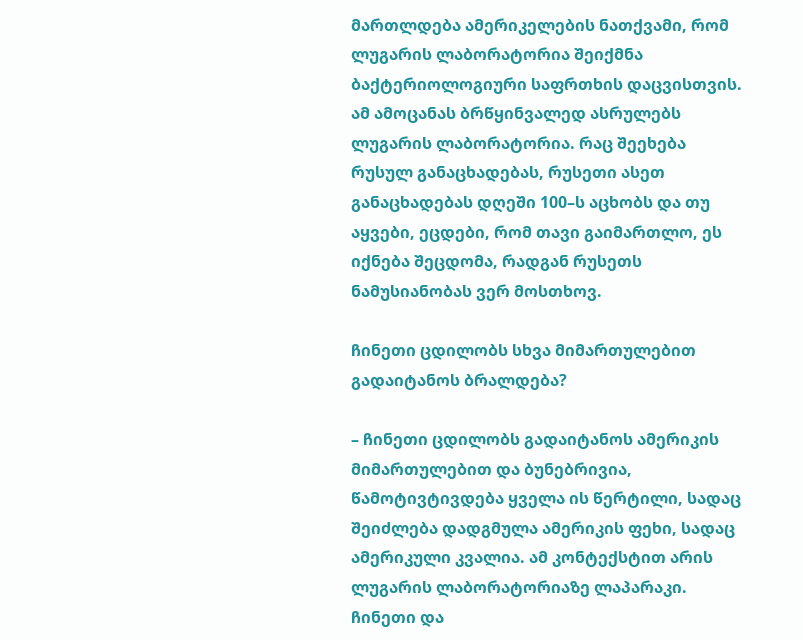მართლდება ამერიკელების ნათქვამი, რომ ლუგარის ლაბორატორია შეიქმნა ბაქტერიოლოგიური საფრთხის დაცვისთვის. ამ ამოცანას ბრწყინვალედ ასრულებს ლუგარის ლაბორატორია. რაც შეეხება რუსულ განაცხადებას, რუსეთი ასეთ განაცხადებას დღეში 100–ს აცხობს და თუ აყვები, ეცდები, რომ თავი გაიმართლო, ეს იქნება შეცდომა, რადგან რუსეთს ნამუსიანობას ვერ მოსთხოვ.

ჩინეთი ცდილობს სხვა მიმართულებით გადაიტანოს ბრალდება?

– ჩინეთი ცდილობს გადაიტანოს ამერიკის მიმართულებით და ბუნებრივია, წამოტივტივდება ყველა ის წერტილი, სადაც შეიძლება დადგმულა ამერიკის ფეხი, სადაც ამერიკული კვალია. ამ კონტექსტით არის ლუგარის ლაბორატორიაზე ლაპარაკი. ჩინეთი და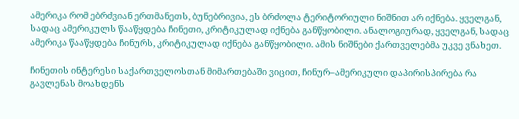ამერიკა რომ ებრძვიან ერთმანეთს, ბუნებრივია, ეს ბრძოლა ტერიტორიული ნიშნით არ იქნება. ყველგან, სადაც ამერიკულს წააწყდება ჩინეთი, კრიტიკულად იქნება განწყობილი. ანალოგიურად, ყველგან, სადაც ამერიკა წააწყდება ჩინურს, კრიტიკულად იქნება განწყობილი. ამის ნიშნები ქართველებმა უკვე ვნახეთ.

ჩინეთის ინტერესი საქართველოსთან მიმართებაში ვიცით, ჩინურ–ამერიკული დაპირისპირება რა გავლენას მოახდენს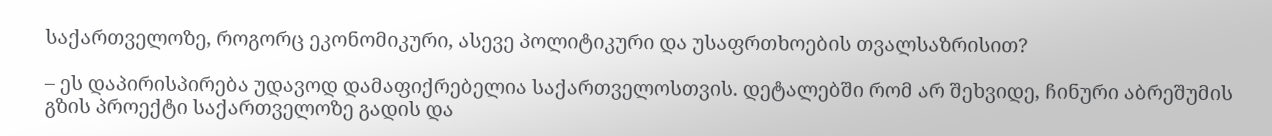საქართველოზე, როგორც ეკონომიკური, ასევე პოლიტიკური და უსაფრთხოების თვალსაზრისით?

– ეს დაპირისპირება უდავოდ დამაფიქრებელია საქართველოსთვის. დეტალებში რომ არ შეხვიდე, ჩინური აბრეშუმის გზის პროექტი საქართველოზე გადის და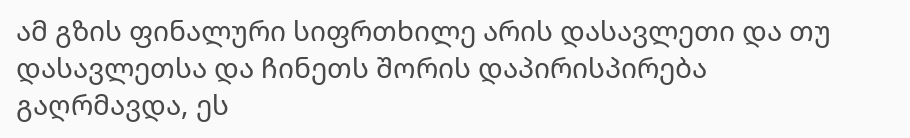ამ გზის ფინალური სიფრთხილე არის დასავლეთი და თუ დასავლეთსა და ჩინეთს შორის დაპირისპირება გაღრმავდა, ეს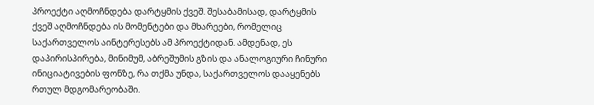პროექტი აღმოჩნდება დარტყმის ქვეშ. შესაბამისად, დარტყმის ქვეშ აღმოჩნდება ის მომენტები და მხარეები, რომელიც საქართველოს აინტერესებს ამ პროექტიდან. ამდენად, ეს დაპირისპირება, მინიმუმ, აბრეშუმის გზის და ანალოგიური ჩინური ინიციატივების ფონზე, რა თქმა უნდა, საქართველოს დააყენებს რთულ მდგომარეობაში.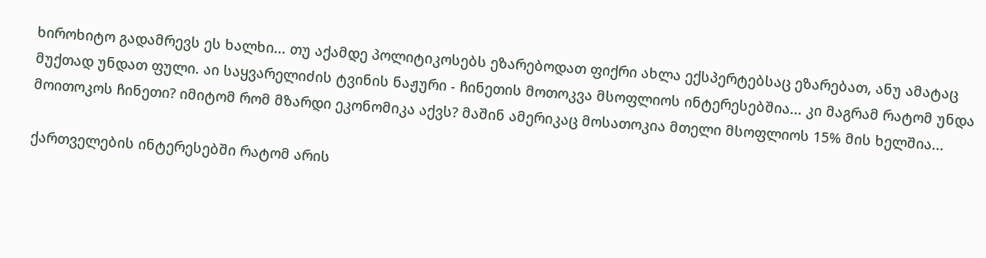ხიროხიტო გადამრევს ეს ხალხი... თუ აქამდე პოლიტიკოსებს ეზარებოდათ ფიქრი ახლა ექსპერტებსაც ეზარებათ, ანუ ამატაც მუქთად უნდათ ფული. აი საყვარელიძის ტვინის ნაჟური - ჩინეთის მოთოკვა მსოფლიოს ინტერესებშია... კი მაგრამ რატომ უნდა მოითოკოს ჩინეთი? იმიტომ რომ მზარდი ეკონომიკა აქვს? მაშინ ამერიკაც მოსათოკია მთელი მსოფლიოს 15% მის ხელშია...

ქართველების ინტერესებში რატომ არის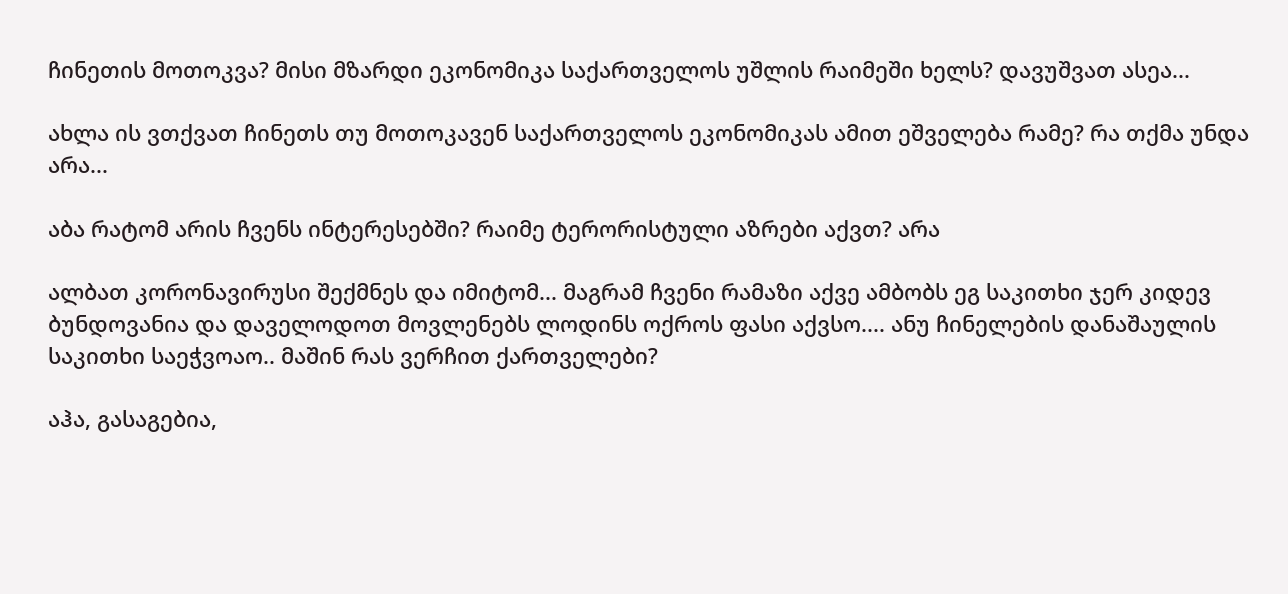ჩინეთის მოთოკვა? მისი მზარდი ეკონომიკა საქართველოს უშლის რაიმეში ხელს? დავუშვათ ასეა...

ახლა ის ვთქვათ ჩინეთს თუ მოთოკავენ საქართველოს ეკონომიკას ამით ეშველება რამე? რა თქმა უნდა არა...

აბა რატომ არის ჩვენს ინტერესებში? რაიმე ტერორისტული აზრები აქვთ? არა

ალბათ კორონავირუსი შექმნეს და იმიტომ... მაგრამ ჩვენი რამაზი აქვე ამბობს ეგ საკითხი ჯერ კიდევ ბუნდოვანია და დაველოდოთ მოვლენებს ლოდინს ოქროს ფასი აქვსო.... ანუ ჩინელების დანაშაულის საკითხი საეჭვოაო.. მაშინ რას ვერჩით ქართველები?

აჰა, გასაგებია,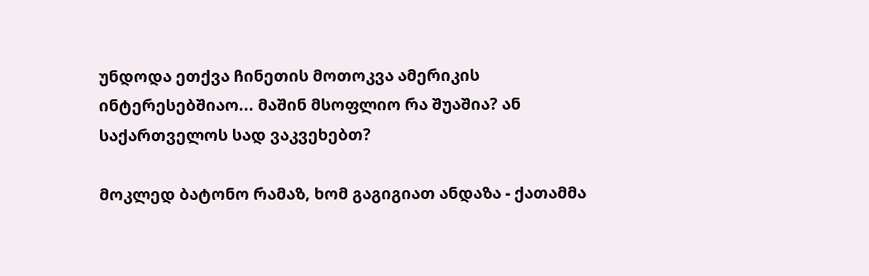უნდოდა ეთქვა ჩინეთის მოთოკვა ამერიკის ინტერესებშიაო... მაშინ მსოფლიო რა შუაშია? ან საქართველოს სად ვაკვეხებთ?

მოკლედ ბატონო რამაზ, ხომ გაგიგიათ ანდაზა - ქათამმა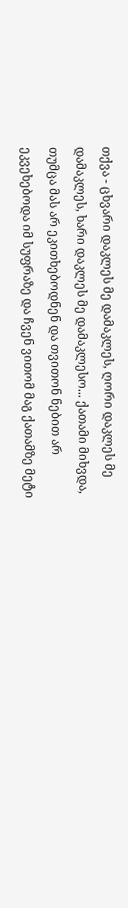თქვა - ცხვარი დაკლეს მე დამაკლეს, ღორი დაკლეს მე დამაკლეს, ხარი დაკლეს მე დამაკლესო... ქათამი მიხვდა, თუმცა მას არ ეკითხებოდნენ და თვითონ ნებით არ ეკვეხებოდა იმ სუფრაზე და ჩვენ ვითომ მაგ ქათამზე მეტი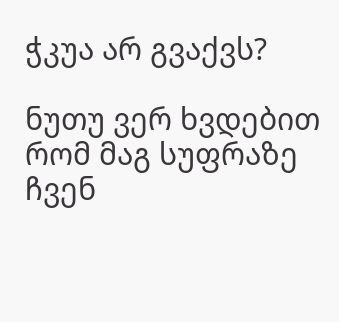ჭკუა არ გვაქვს?

ნუთუ ვერ ხვდებით რომ მაგ სუფრაზე ჩვენ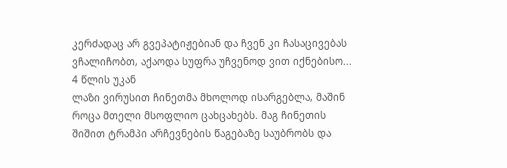კერძადაც არ გვეპატიჟებიან და ჩვენ კი ჩასაცივებას ვჩალიჩობთ, აქაოდა სუფრა უჩვენოდ ვით იქნებისო...
4 წლის უკან
ლაზი ვირუსით ჩინეთმა მხოლოდ ისარგებლა, მაშინ როცა მთელი მსოფლიო ცახცახებს. მაგ ჩინეთის შიშით ტრამპი არჩევნების წაგებაზე საუბრობს და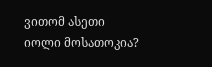ვითომ ასეთი იოლი მოსათოკია?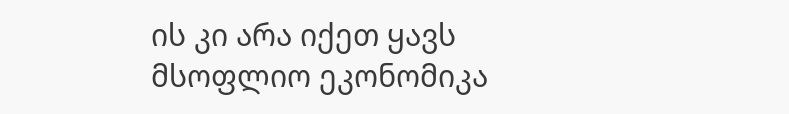ის კი არა იქეთ ყავს მსოფლიო ეკონომიკა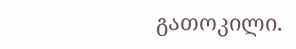გათოკილი.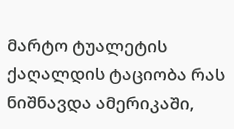მარტო ტუალეტის ქაღალდის ტაციობა რას ნიშნავდა ამერიკაში,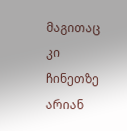მაგითაც კი ჩინეთზე არიან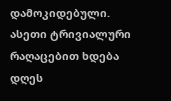დამოკიდებული. ასეთი ტრივიალური რაღაცებით ხდება დღეს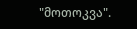"მოთოკვა".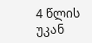4 წლის უკან